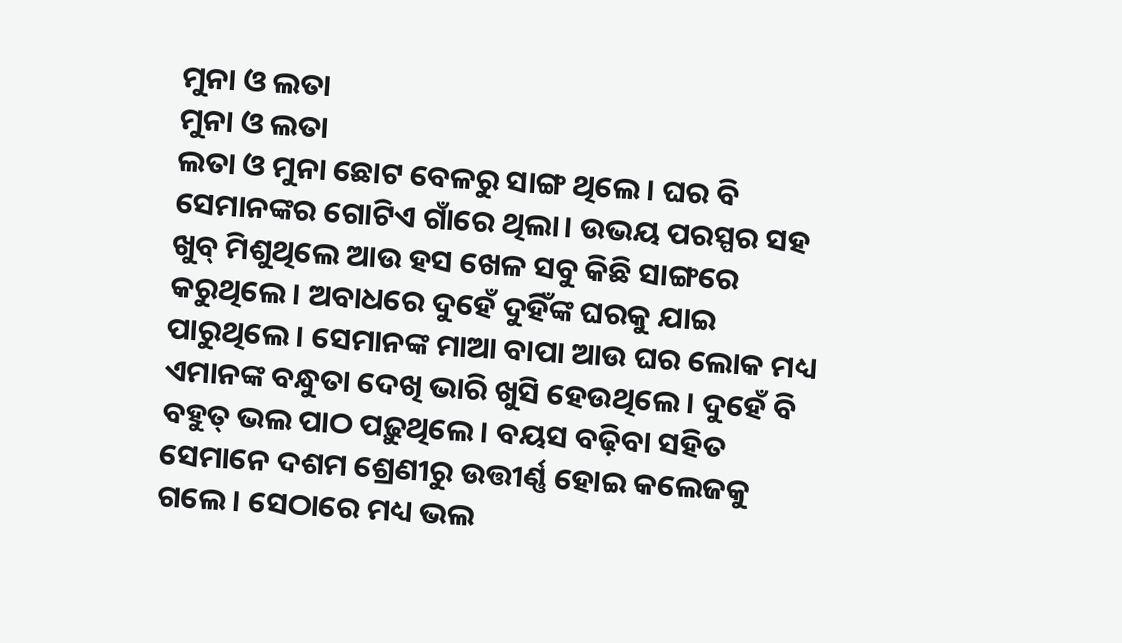ମୁନା ଓ ଲତା
ମୁନା ଓ ଲତା
ଲତା ଓ ମୁନା ଛୋଟ ବେଳରୁ ସାଙ୍ଗ ଥିଲେ। ଘର ବି ସେମାନଙ୍କର ଗୋଟିଏ ଗାଁରେ ଥିଲା। ଉଭୟ ପରସ୍ପର ସହ ଖୁବ୍ ମିଶୁଥିଲେ ଆଉ ହସ ଖେଳ ସବୁ କିଛି ସାଙ୍ଗରେ କରୁଥିଲେ। ଅବାଧରେ ଦୁହେଁ ଦୁହିଁଙ୍କ ଘରକୁ ଯାଇ ପାରୁଥିଲେ। ସେମାନଙ୍କ ମାଆ ବାପା ଆଉ ଘର ଲୋକ ମଧ୍ୟ ଏମାନଙ୍କ ବନ୍ଧୁତା ଦେଖି ଭାରି ଖୁସି ହେଉଥିଲେ। ଦୁହେଁ ବି ବହୁତ୍ ଭଲ ପାଠ ପଢ଼ୁଥିଲେ। ବୟସ ବଢ଼ିବା ସହିତ ସେମାନେ ଦଶମ ଶ୍ରେଣୀରୁ ଉତ୍ତୀର୍ଣ୍ଣ ହୋଇ କଲେଜକୁ ଗଲେ। ସେଠାରେ ମଧ୍ୟ ଭଲ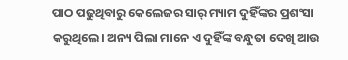ପାଠ ପଢୁଥିବାରୁ କେଲେଜର ସାର୍ ମ୍ୟାମ ଦୁହିଁଙ୍କର ପ୍ରଶଂସା କରୁଥିଲେ। ଅନ୍ୟ ପିଲା ମାନେ ଏ ଦୁହିଁଙ୍କ ବନ୍ଧୁତା ଦେଖି ଆଉ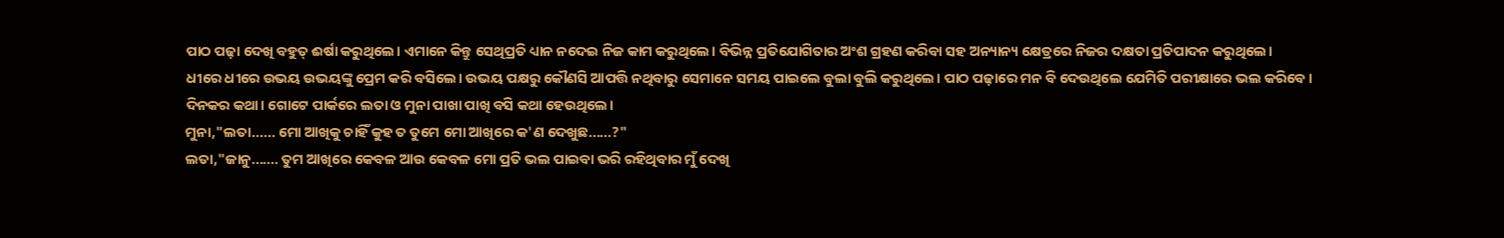ପାଠ ପଢ଼ା ଦେଖି ବହୁତ୍ ଈର୍ଷା କରୁଥିଲେ। ଏମାନେ କିନ୍ତୁ ସେଥିପ୍ରତି ଧ୍ୟାନ ନଦେଇ ନିଜ କାମ କରୁଥିଲେ। ବିଭିନ୍ନ ପ୍ରତିଯୋଗିତାର ଅଂଶ ଗ୍ରହଣ କରିବା ସହ ଅନ୍ୟାନ୍ୟ କ୍ଷେତ୍ରରେ ନିଜର ଦକ୍ଷତା ପ୍ରତିପାଦନ କରୁଥିଲେ।
ଧୀରେ ଧୀରେ ଉଭୟ ଉଭୟଙ୍କୁ ପ୍ରେମ କରି ବସିଲେ। ଉଭୟ ପକ୍ଷରୁ କୌଣସି ଆପତ୍ତି ନଥିବାରୁ ସେମାନେ ସମୟ ପାଇଲେ ବୁଲା ବୁଲି କରୁଥିଲେ। ପାଠ ପଢ଼ାରେ ମନ ବି ଦେଉଥିଲେ ଯେମିତି ପରୀକ୍ଷାରେ ଭଲ କରିବେ।
ଦିନକର କଥା। ଗୋଟେ ପାର୍କରେ ଲତା ଓ ମୁନା ପାଖା ପାଖି ବସି କଥା ହେଉଥିଲେ।
ମୁନା,"ଲତା...... ମୋ ଆଖିକୁ ଚାହିଁ କୁହ ତ ତୁମେ ମୋ ଆଖିରେ କ'ଣ ଦେଖୁଛ......?"
ଲତା,"ଜାନୁ....... ତୁମ ଆଖିରେ କେବଳ ଆଉ କେବଳ ମୋ ପ୍ରତି ଭଲ ପାଇବା ଭରି ରହିଥିବାର ମୁଁ ଦେଖି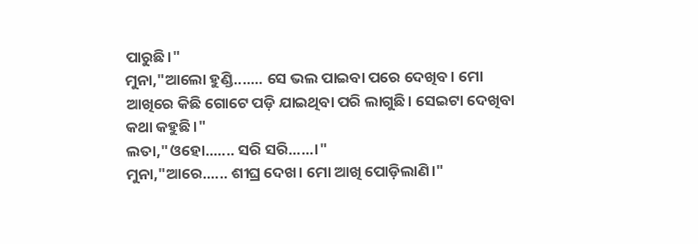ପାରୁଛି।"
ମୁନା,"ଆଲୋ ହୁଣ୍ଡି....... ସେ ଭଲ ପାଇବା ପରେ ଦେଖିବ। ମୋ ଆଖିରେ କିଛି ଗୋଟେ ପଡ଼ି ଯାଇଥିବା ପରି ଲାଗୁଛି। ସେଇଟା ଦେଖିବା କଥା କହୁଛି।"
ଲତା,"ଓହୋ....... ସରି ସରି......।"
ମୁନା,"ଆରେ...... ଶୀଘ୍ର ଦେଖ। ମୋ ଆଖି ପୋଡ଼ିଲାଣି।"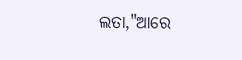ଲତା,"ଆରେ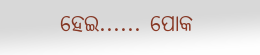ହେଇ...... ପୋକ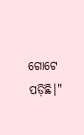ଗୋଟେ ପଡ଼ିଛି।"